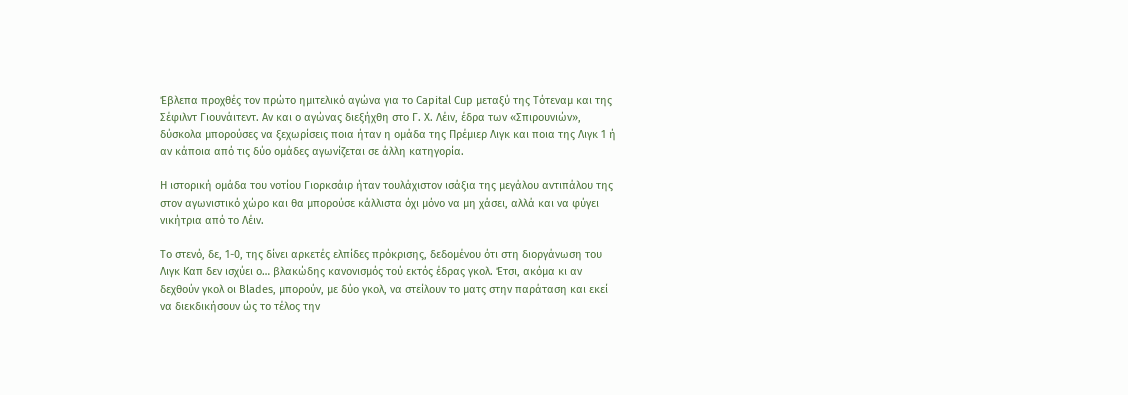Έβλεπα προχθές τον πρώτο ημιτελικό αγώνα για το Capital Cup μεταξύ της Τότεναμ και της Σέφιλντ Γιουνάιτεντ. Αν και ο αγώνας διεξήχθη στο Γ. Χ. Λέιν, έδρα των «Σπιρουνιών», δύσκολα μπορούσες να ξεχωρίσεις ποια ήταν η ομάδα της Πρέμιερ Λιγκ και ποια της Λιγκ 1 ή αν κάποια από τις δύο ομάδες αγωνίζεται σε άλλη κατηγορία.

Η ιστορική ομάδα του νοτίου Γιορκσάιρ ήταν τουλάχιστον ισάξια της μεγάλου αντιπάλου της στον αγωνιστικό χώρο και θα μπορούσε κάλλιστα όχι μόνο να μη χάσει, αλλά και να φύγει νικήτρια από το Λέιν.

Το στενό, δε, 1-0, της δίνει αρκετές ελπίδες πρόκρισης, δεδομένου ότι στη διοργάνωση του Λιγκ Καπ δεν ισχύει ο… βλακώδης κανονισμός τού εκτός έδρας γκολ. Έτσι, ακόμα κι αν δεχθούν γκολ οι Blades, μπορούν, με δύο γκολ, να στείλουν το ματς στην παράταση και εκεί να διεκδικήσουν ώς το τέλος την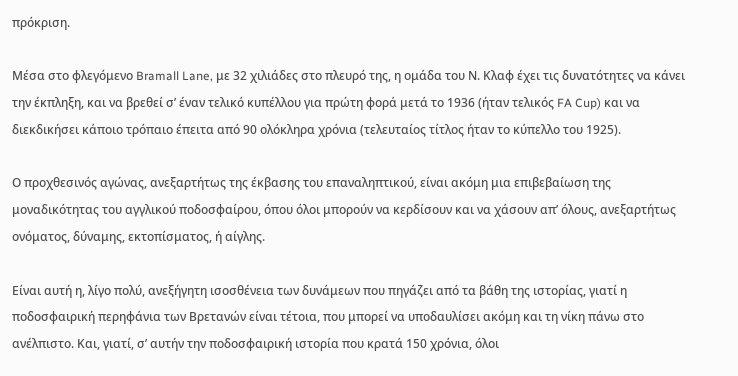πρόκριση.

Μέσα στο φλεγόμενο Bramall Lane, με 32 χιλιάδες στο πλευρό της, η ομάδα του Ν. Κλαφ έχει τις δυνατότητες να κάνει την έκπληξη, και να βρεθεί σ’ έναν τελικό κυπέλλου για πρώτη φορά μετά το 1936 (ήταν τελικός FA Cup) και να διεκδικήσει κάποιο τρόπαιο έπειτα από 90 ολόκληρα χρόνια (τελευταίος τίτλος ήταν το κύπελλο του 1925).

Ο προχθεσινός αγώνας, ανεξαρτήτως της έκβασης του επαναληπτικού, είναι ακόμη μια επιβεβαίωση της μοναδικότητας του αγγλικού ποδοσφαίρου, όπου όλοι μπορούν να κερδίσουν και να χάσουν απ’ όλους, ανεξαρτήτως ονόματος, δύναμης, εκτοπίσματος, ή αίγλης.

Είναι αυτή η, λίγο πολύ, ανεξήγητη ισοσθένεια των δυνάμεων που πηγάζει από τα βάθη της ιστορίας, γιατί η ποδοσφαιρική περηφάνια των Βρετανών είναι τέτοια, που μπορεί να υποδαυλίσει ακόμη και τη νίκη πάνω στο ανέλπιστο. Και, γιατί, σ’ αυτήν την ποδοσφαιρική ιστορία που κρατά 150 χρόνια, όλοι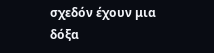σχεδόν έχουν μια δόξα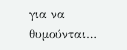για να θυμούνται…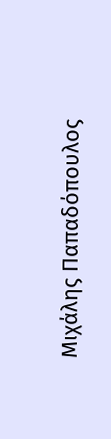Μιχάλης Παπαδόπουλος